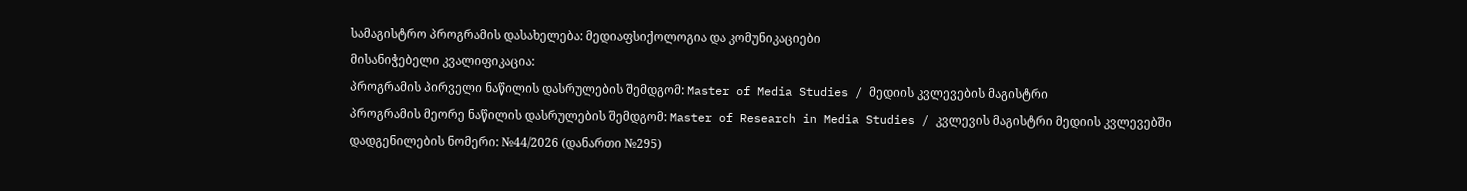სამაგისტრო პროგრამის დასახელება: მედიაფსიქოლოგია და კომუნიკაციები
მისანიჭებელი კვალიფიკაცია:
პროგრამის პირველი ნაწილის დასრულების შემდგომ: Master of Media Studies / მედიის კვლევების მაგისტრი
პროგრამის მეორე ნაწილის დასრულების შემდგომ: Master of Research in Media Studies / კვლევის მაგისტრი მედიის კვლევებში
დადგენილების ნომერი: №44/2026 (დანართი №295)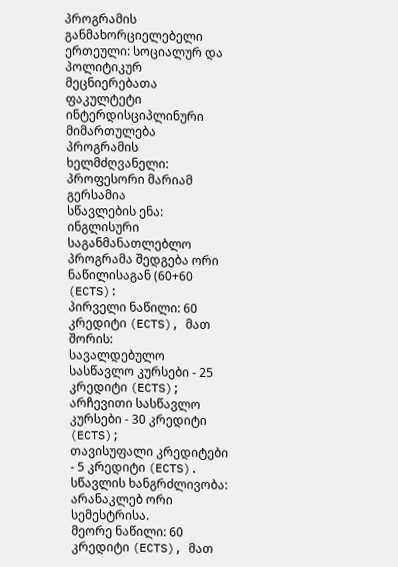პროგრამის განმახორციელებელი ერთეული: სოციალურ და პოლიტიკურ მეცნიერებათა ფაკულტეტი ინტერდისციპლინური მიმართულება
პროგრამის ხელმძღვანელი: პროფესორი მარიამ გერსამია
სწავლების ენა: ინგლისური
საგანმანათლებლო პროგრამა შედგება ორი ნაწილისაგან (60+60 (ECTS):
პირველი ნაწილი: 60 კრედიტი (ECTS), მათ შორის:
სავალდებულო სასწავლო კურსები - 25 კრედიტი (ECTS);
არჩევითი სასწავლო კურსები - 30 კრედიტი (ECTS);
თავისუფალი კრედიტები - 5 კრედიტი (ECTS).
სწავლის ხანგრძლივობა: არანაკლებ ორი სემესტრისა.
მეორე ნაწილი: 60 კრედიტი (ECTS), მათ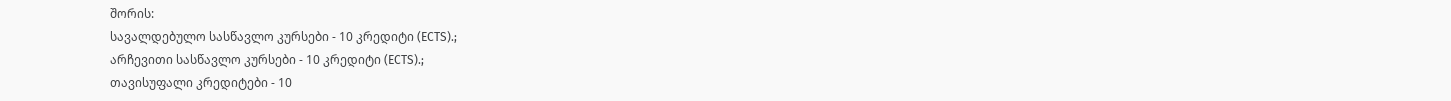შორის:
სავალდებულო სასწავლო კურსები - 10 კრედიტი (ECTS).;
არჩევითი სასწავლო კურსები - 10 კრედიტი (ECTS).;
თავისუფალი კრედიტები - 10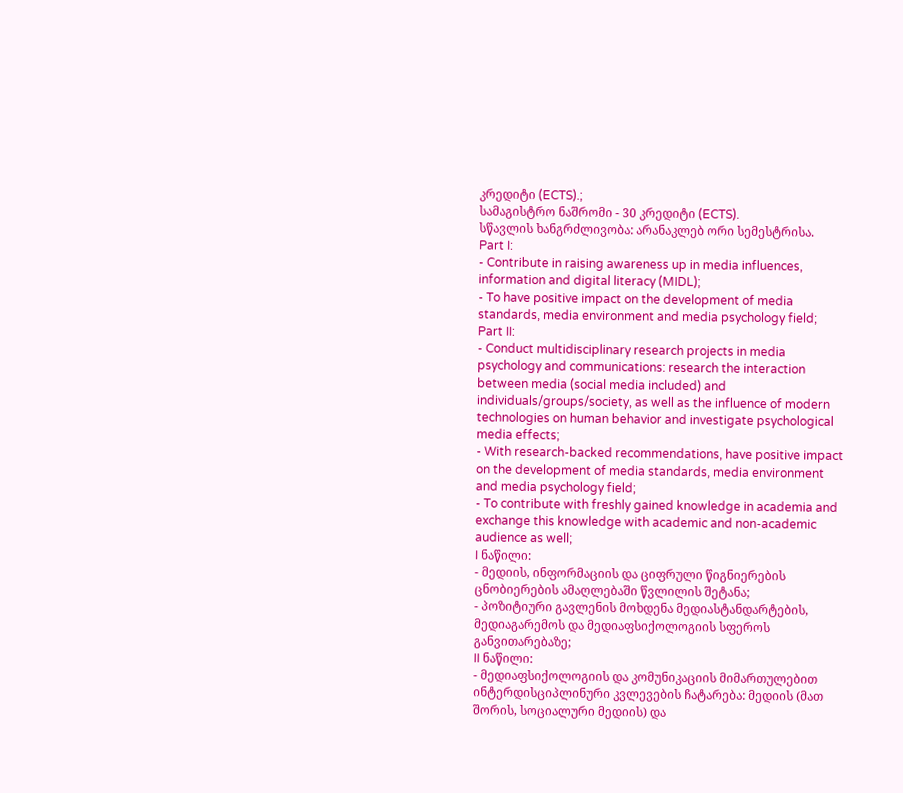კრედიტი (ECTS).;
სამაგისტრო ნაშრომი - 30 კრედიტი (ECTS).
სწავლის ხანგრძლივობა: არანაკლებ ორი სემესტრისა.
Part I:
- Contribute in raising awareness up in media influences, information and digital literacy (MIDL);
- To have positive impact on the development of media standards, media environment and media psychology field;
Part II:
- Conduct multidisciplinary research projects in media psychology and communications: research the interaction between media (social media included) and individuals/groups/society, as well as the influence of modern technologies on human behavior and investigate psychological media effects;
- With research-backed recommendations, have positive impact on the development of media standards, media environment and media psychology field;
- To contribute with freshly gained knowledge in academia and exchange this knowledge with academic and non-academic audience as well;
I ნაწილი:
- მედიის, ინფორმაციის და ციფრული წიგნიერების ცნობიერების ამაღლებაში წვლილის შეტანა;
- პოზიტიური გავლენის მოხდენა მედიასტანდარტების, მედიაგარემოს და მედიაფსიქოლოგიის სფეროს განვითარებაზე;
II ნაწილი:
- მედიაფსიქოლოგიის და კომუნიკაციის მიმართულებით ინტერდისციპლინური კვლევების ჩატარება: მედიის (მათ შორის, სოციალური მედიის) და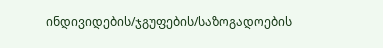ინდივიდების/ჯგუფების/საზოგადოების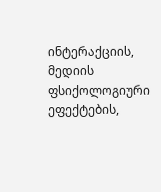ინტერაქციის, მედიის ფსიქოლოგიური ეფექტების,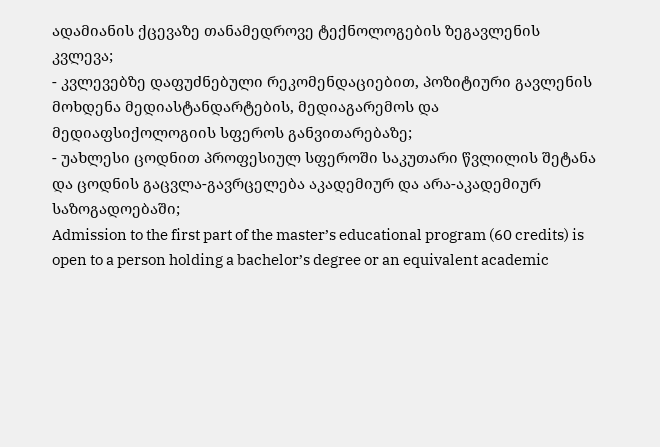ადამიანის ქცევაზე თანამედროვე ტექნოლოგების ზეგავლენის კვლევა;
- კვლევებზე დაფუძნებული რეკომენდაციებით, პოზიტიური გავლენის მოხდენა მედიასტანდარტების, მედიაგარემოს და მედიაფსიქოლოგიის სფეროს განვითარებაზე;
- უახლესი ცოდნით პროფესიულ სფეროში საკუთარი წვლილის შეტანა და ცოდნის გაცვლა-გავრცელება აკადემიურ და არა-აკადემიურ საზოგადოებაში;
Admission to the first part of the master’s educational program (60 credits) is open to a person holding a bachelor’s degree or an equivalent academic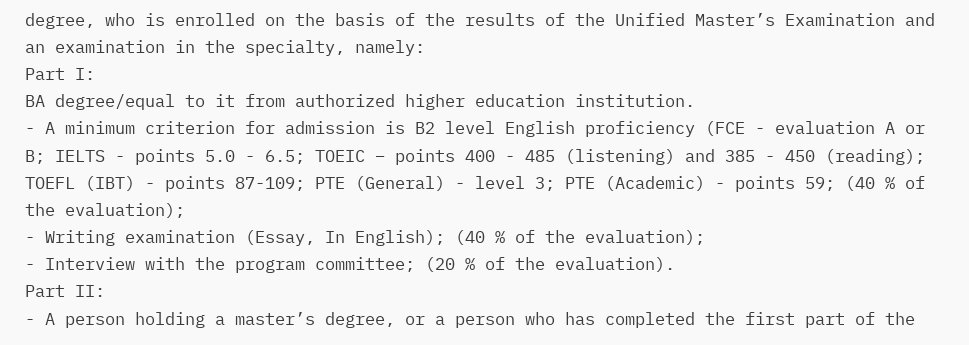degree, who is enrolled on the basis of the results of the Unified Master’s Examination and an examination in the specialty, namely:
Part I:
BA degree/equal to it from authorized higher education institution.
- A minimum criterion for admission is B2 level English proficiency (FCE - evaluation A or B; IELTS - points 5.0 - 6.5; TOEIC – points 400 - 485 (listening) and 385 - 450 (reading); TOEFL (IBT) - points 87-109; PTE (General) - level 3; PTE (Academic) - points 59; (40 % of the evaluation);
- Writing examination (Essay, In English); (40 % of the evaluation);
- Interview with the program committee; (20 % of the evaluation).
Part II:
- A person holding a master’s degree, or a person who has completed the first part of the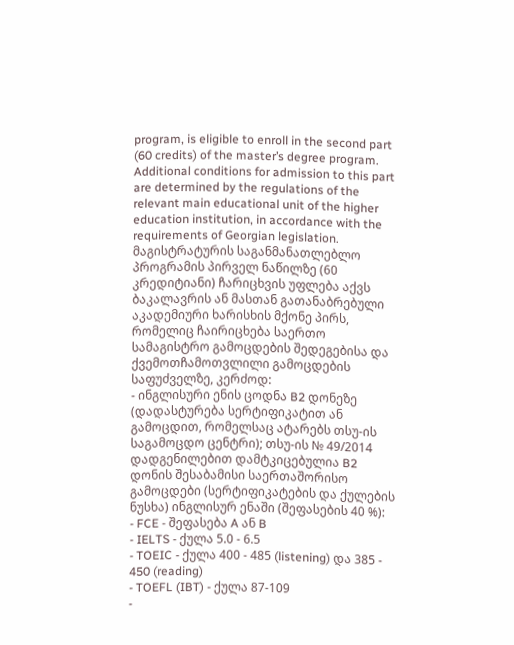program, is eligible to enroll in the second part (60 credits) of the master’s degree program. Additional conditions for admission to this part are determined by the regulations of the relevant main educational unit of the higher education institution, in accordance with the requirements of Georgian legislation.
მაგისტრატურის საგანმანათლებლო პროგრამის პირველ ნაწილზე (60 კრედიტიანი) ჩარიცხვის უფლება აქვს ბაკალავრის ან მასთან გათანაბრებული აკადემიური ხარისხის მქონე პირს, რომელიც ჩაირიცხება საერთო სამაგისტრო გამოცდების შედეგებისა და ქვემოთჩამოთვლილი გამოცდების საფუძველზე, კერძოდ:
- ინგლისური ენის ცოდნა B2 დონეზე (დადასტურება სერტიფიკატით ან გამოცდით, რომელსაც ატარებს თსუ-ის საგამოცდო ცენტრი); თსუ-ის № 49/2014 დადგენილებით დამტკიცებულია B2 დონის შესაბამისი საერთაშორისო გამოცდები (სერტიფიკატების და ქულების ნუსხა) ინგლისურ ენაში (შეფასების 40 %):
- FCE - შეფასება A ან B
- IELTS - ქულა 5.0 - 6.5
- TOEIC - ქულა 400 - 485 (listening) და 385 - 450 (reading)
- TOEFL (IBT) - ქულა 87-109
-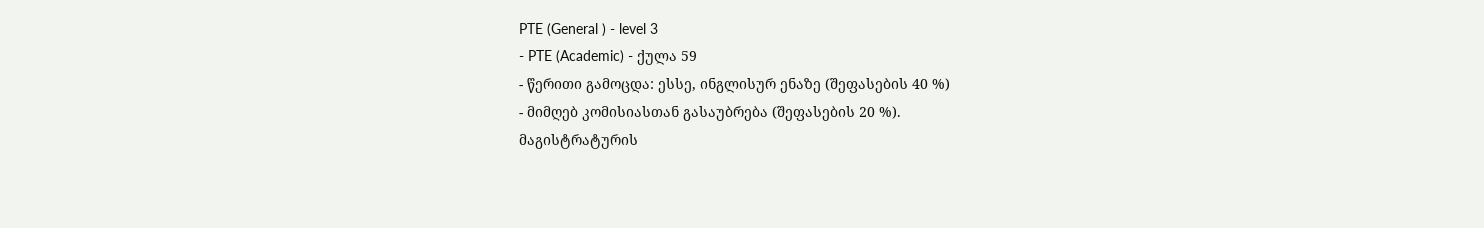PTE (General ) - level 3
- PTE (Academic) - ქულა 59
- წერითი გამოცდა: ესსე, ინგლისურ ენაზე (შეფასების 40 %)
- მიმღებ კომისიასთან გასაუბრება (შეფასების 20 %).
მაგისტრატურის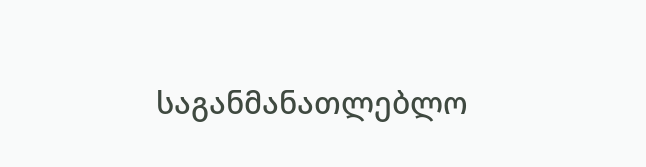საგანმანათლებლო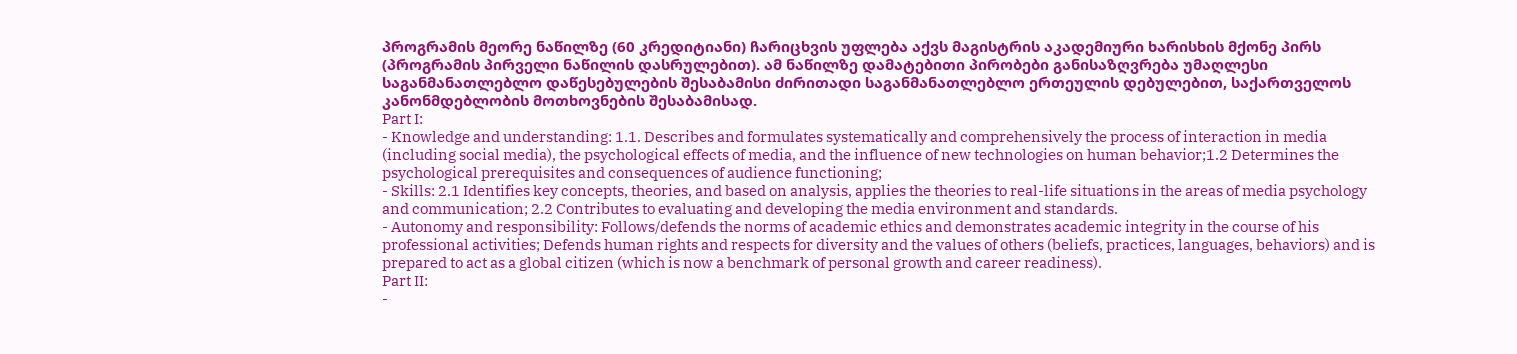პროგრამის მეორე ნაწილზე (60 კრედიტიანი) ჩარიცხვის უფლება აქვს მაგისტრის აკადემიური ხარისხის მქონე პირს (პროგრამის პირველი ნაწილის დასრულებით). ამ ნაწილზე დამატებითი პირობები განისაზღვრება უმაღლესი საგანმანათლებლო დაწესებულების შესაბამისი ძირითადი საგანმანათლებლო ერთეულის დებულებით, საქართველოს კანონმდებლობის მოთხოვნების შესაბამისად.
Part I:
- Knowledge and understanding: 1.1. Describes and formulates systematically and comprehensively the process of interaction in media (including social media), the psychological effects of media, and the influence of new technologies on human behavior;1.2 Determines the psychological prerequisites and consequences of audience functioning;
- Skills: 2.1 Identifies key concepts, theories, and based on analysis, applies the theories to real-life situations in the areas of media psychology and communication; 2.2 Contributes to evaluating and developing the media environment and standards.
- Autonomy and responsibility: Follows/defends the norms of academic ethics and demonstrates academic integrity in the course of his professional activities; Defends human rights and respects for diversity and the values of others (beliefs, practices, languages, behaviors) and is prepared to act as a global citizen (which is now a benchmark of personal growth and career readiness).
Part II:
-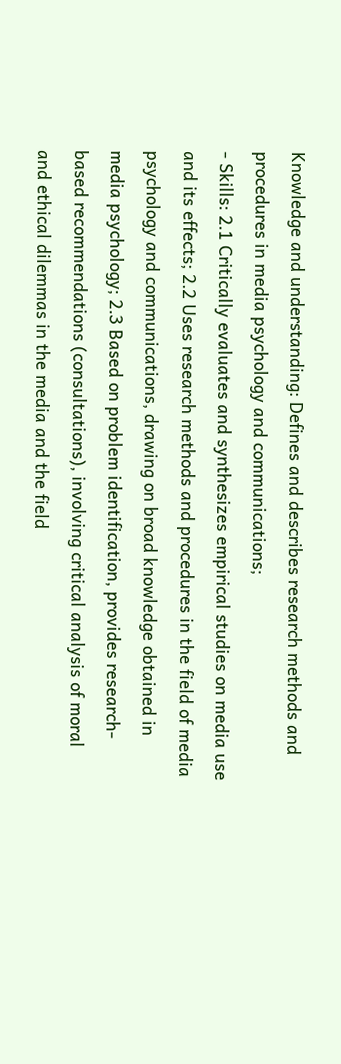Knowledge and understanding: Defines and describes research methods and procedures in media psychology and communications;
- Skills: 2.1 Critically evaluates and synthesizes empirical studies on media use and its effects; 2.2 Uses research methods and procedures in the field of media psychology and communications, drawing on broad knowledge obtained in media psychology; 2.3 Based on problem identification, provides research-based recommendations (consultations), involving critical analysis of moral and ethical dilemmas in the media and the field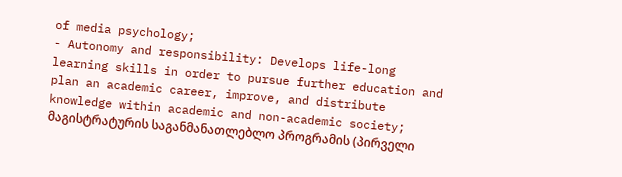of media psychology;
- Autonomy and responsibility: Develops life-long learning skills in order to pursue further education and plan an academic career, improve, and distribute knowledge within academic and non-academic society;
მაგისტრატურის საგანმანათლებლო პროგრამის (პირველი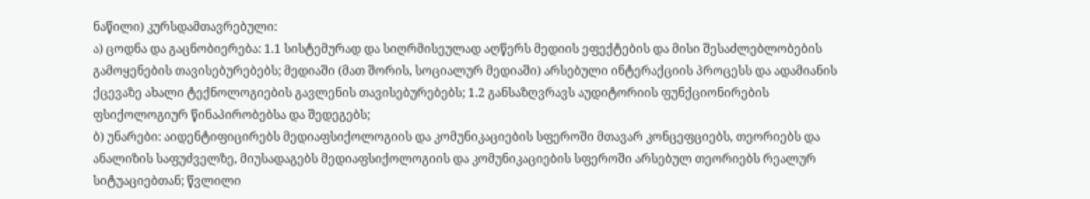ნაწილი) კურსდამთავრებული:
ა) ცოდნა და გაცნობიერება: 1.1 სისტემურად და სიღრმისეულად აღწერს მედიის ეფექტების და მისი შესაძლებლობების გამოყენების თავისებურებებს; მედიაში (მათ შორის, სოციალურ მედიაში) არსებული ინტერაქციის პროცესს და ადამიანის ქცევაზე ახალი ტექნოლოგიების გავლენის თავისებურებებს; 1.2 განსაზღვრავს აუდიტორიის ფუნქციონირების ფსიქოლოგიურ წინაპირობებსა და შედეგებს;
ბ) უნარები: აიდენტიფიცირებს მედიაფსიქოლოგიის და კომუნიკაციების სფეროში მთავარ კონცეფციებს, თეორიებს და ანალიზის საფუძველზე, მიუსადაგებს მედიაფსიქოლოგიის და კომუნიკაციების სფეროში არსებულ თეორიებს რეალურ სიტუაციებთან; წვლილი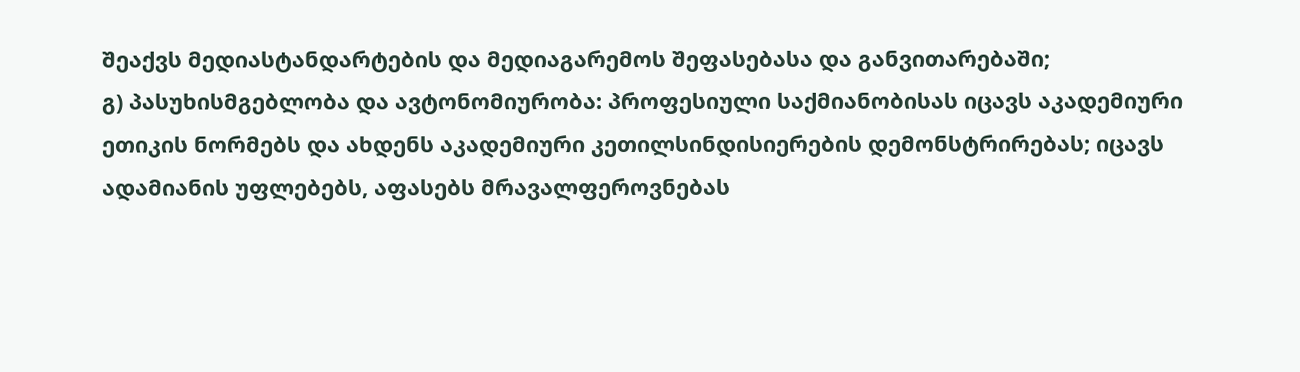შეაქვს მედიასტანდარტების და მედიაგარემოს შეფასებასა და განვითარებაში;
გ) პასუხისმგებლობა და ავტონომიურობა: პროფესიული საქმიანობისას იცავს აკადემიური ეთიკის ნორმებს და ახდენს აკადემიური კეთილსინდისიერების დემონსტრირებას; იცავს ადამიანის უფლებებს, აფასებს მრავალფეროვნებას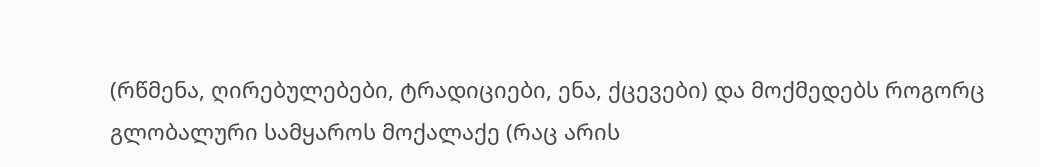(რწმენა, ღირებულებები, ტრადიციები, ენა, ქცევები) და მოქმედებს როგორც გლობალური სამყაროს მოქალაქე (რაც არის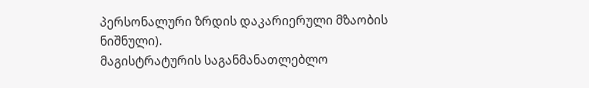პერსონალური ზრდის დაკარიერული მზაობის ნიშნული).
მაგისტრატურის საგანმანათლებლო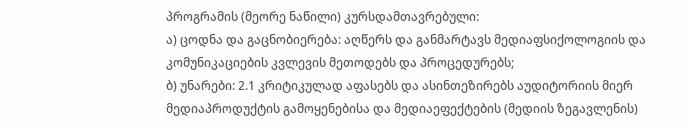პროგრამის (მეორე ნაწილი) კურსდამთავრებული:
ა) ცოდნა და გაცნობიერება: აღწერს და განმარტავს მედიაფსიქოლოგიის და კომუნიკაციების კვლევის მეთოდებს და პროცედურებს;
ბ) უნარები: 2.1 კრიტიკულად აფასებს და ასინთეზირებს აუდიტორიის მიერ მედიაპროდუქტის გამოყენებისა და მედიაეფექტების (მედიის ზეგავლენის)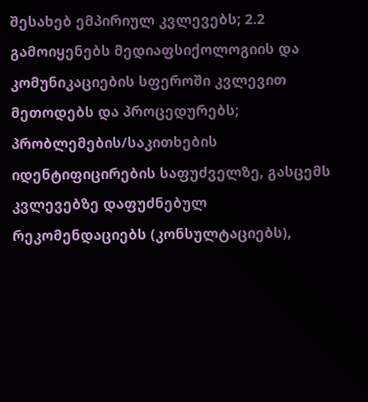შესახებ ემპირიულ კვლევებს; 2.2 გამოიყენებს მედიაფსიქოლოგიის და კომუნიკაციების სფეროში კვლევით მეთოდებს და პროცედურებს; პრობლემების/საკითხების იდენტიფიცირების საფუძველზე, გასცემს კვლევებზე დაფუძნებულ რეკომენდაციებს (კონსულტაციებს),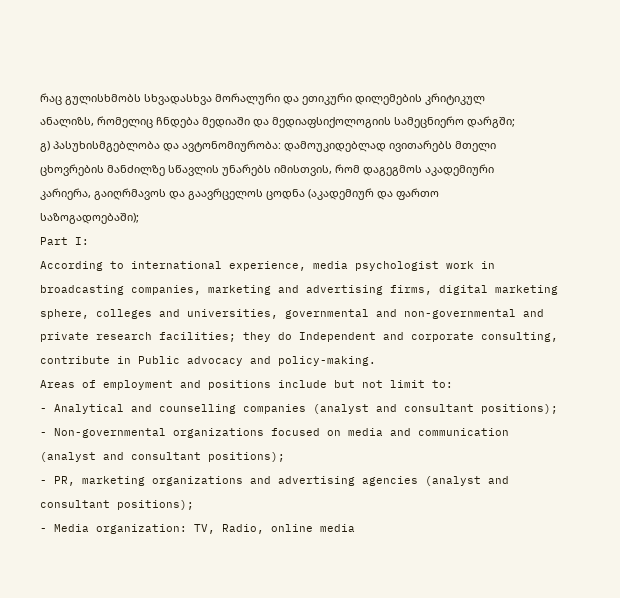რაც გულისხმობს სხვადასხვა მორალური და ეთიკური დილემების კრიტიკულ ანალიზს, რომელიც ჩნდება მედიაში და მედიაფსიქოლოგიის სამეცნიერო დარგში;
გ) პასუხისმგებლობა და ავტონომიურობა: დამოუკიდებლად ივითარებს მთელი ცხოვრების მანძილზე სწავლის უნარებს იმისთვის, რომ დაგეგმოს აკადემიური კარიერა, გაიღრმავოს და გაავრცელოს ცოდნა (აკადემიურ და ფართო საზოგადოებაში);
Part I:
According to international experience, media psychologist work in broadcasting companies, marketing and advertising firms, digital marketing sphere, colleges and universities, governmental and non-governmental and private research facilities; they do Independent and corporate consulting, contribute in Public advocacy and policy-making.
Areas of employment and positions include but not limit to:
- Analytical and counselling companies (analyst and consultant positions);
- Non-governmental organizations focused on media and communication (analyst and consultant positions);
- PR, marketing organizations and advertising agencies (analyst and consultant positions);
- Media organization: TV, Radio, online media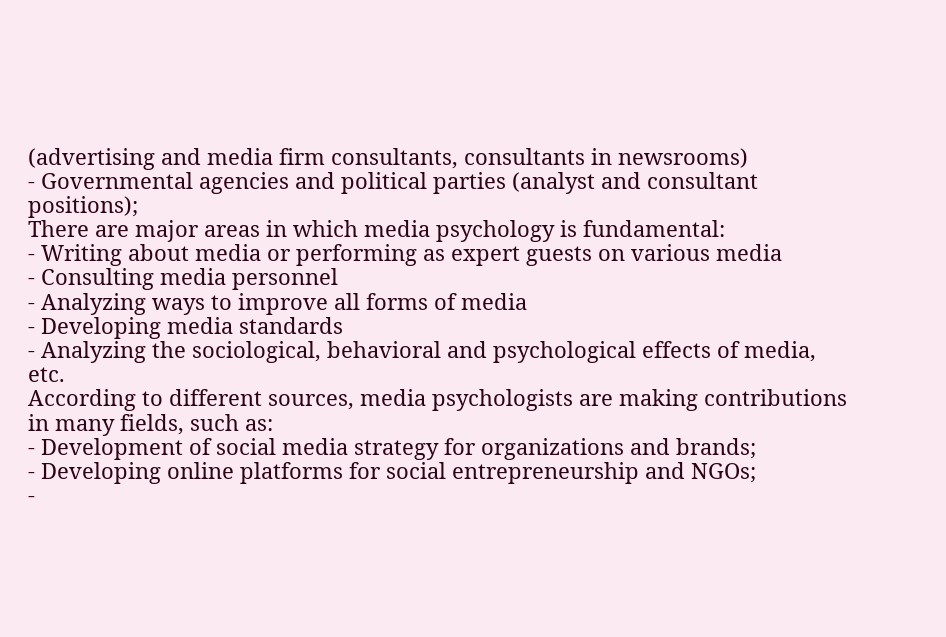(advertising and media firm consultants, consultants in newsrooms)
- Governmental agencies and political parties (analyst and consultant positions);
There are major areas in which media psychology is fundamental:
- Writing about media or performing as expert guests on various media
- Consulting media personnel
- Analyzing ways to improve all forms of media
- Developing media standards
- Analyzing the sociological, behavioral and psychological effects of media, etc.
According to different sources, media psychologists are making contributions in many fields, such as:
- Development of social media strategy for organizations and brands;
- Developing online platforms for social entrepreneurship and NGOs;
-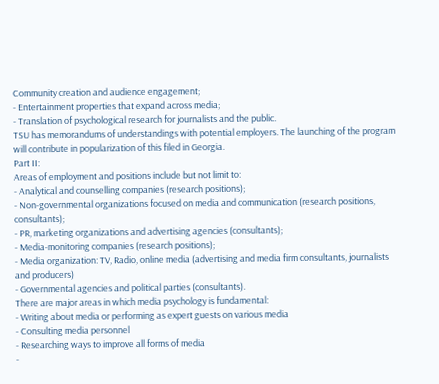Community creation and audience engagement;
- Entertainment properties that expand across media;
- Translation of psychological research for journalists and the public.
TSU has memorandums of understandings with potential employers. The launching of the program will contribute in popularization of this filed in Georgia.
Part II:
Areas of employment and positions include but not limit to:
- Analytical and counselling companies (research positions);
- Non-governmental organizations focused on media and communication (research positions, consultants);
- PR, marketing organizations and advertising agencies (consultants);
- Media-monitoring companies (research positions);
- Media organization: TV, Radio, online media (advertising and media firm consultants, journalists and producers)
- Governmental agencies and political parties (consultants).
There are major areas in which media psychology is fundamental:
- Writing about media or performing as expert guests on various media
- Consulting media personnel
- Researching ways to improve all forms of media
-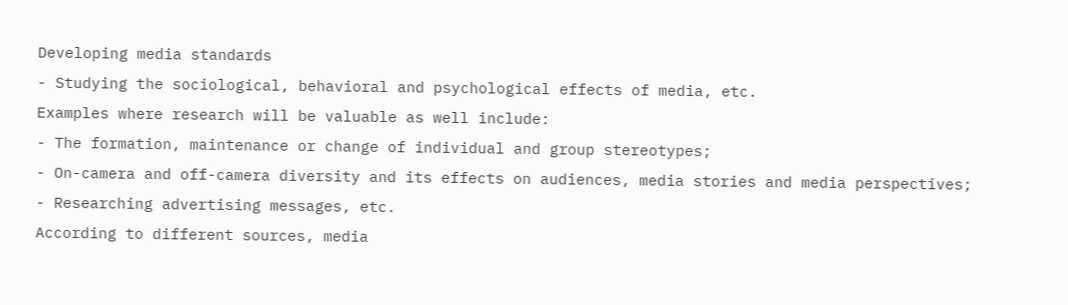Developing media standards
- Studying the sociological, behavioral and psychological effects of media, etc.
Examples where research will be valuable as well include:
- The formation, maintenance or change of individual and group stereotypes;
- On-camera and off-camera diversity and its effects on audiences, media stories and media perspectives;
- Researching advertising messages, etc.
According to different sources, media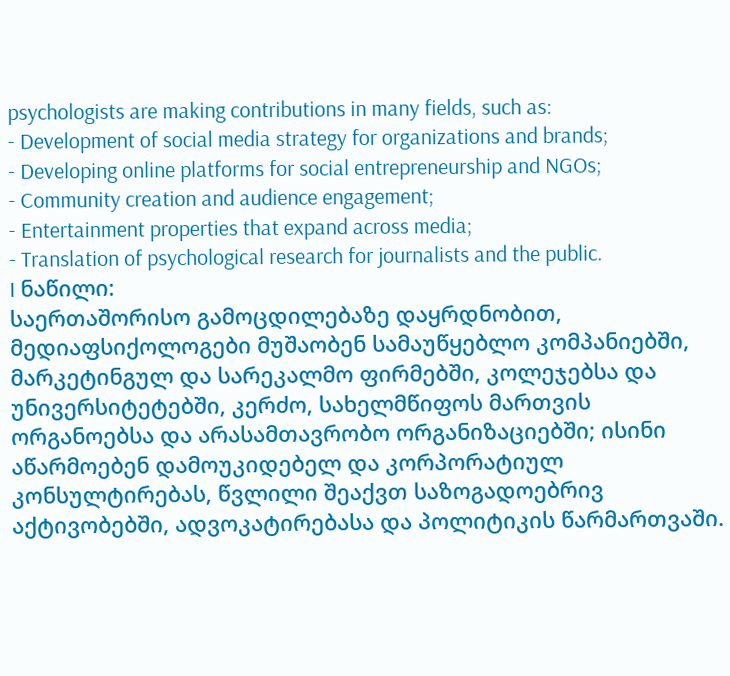psychologists are making contributions in many fields, such as:
- Development of social media strategy for organizations and brands;
- Developing online platforms for social entrepreneurship and NGOs;
- Community creation and audience engagement;
- Entertainment properties that expand across media;
- Translation of psychological research for journalists and the public.
I ნაწილი:
საერთაშორისო გამოცდილებაზე დაყრდნობით, მედიაფსიქოლოგები მუშაობენ სამაუწყებლო კომპანიებში, მარკეტინგულ და სარეკალმო ფირმებში, კოლეჯებსა და უნივერსიტეტებში, კერძო, სახელმწიფოს მართვის ორგანოებსა და არასამთავრობო ორგანიზაციებში; ისინი აწარმოებენ დამოუკიდებელ და კორპორატიულ კონსულტირებას, წვლილი შეაქვთ საზოგადოებრივ აქტივობებში, ადვოკატირებასა და პოლიტიკის წარმართვაში.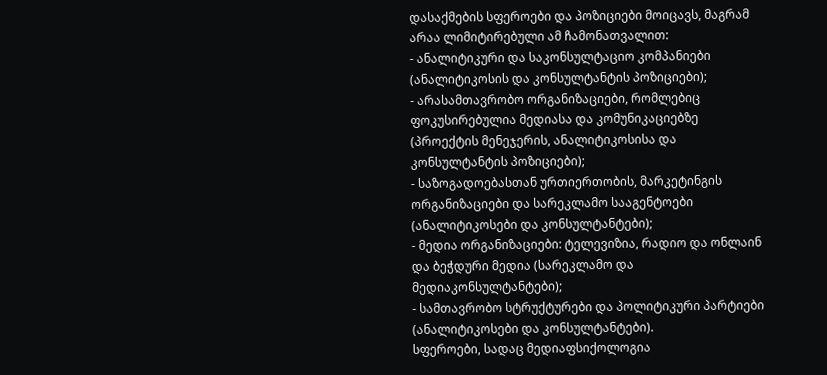დასაქმების სფეროები და პოზიციები მოიცავს, მაგრამ არაა ლიმიტირებული ამ ჩამონათვალით:
- ანალიტიკური და საკონსულტაციო კომპანიები (ანალიტიკოსის და კონსულტანტის პოზიციები);
- არასამთავრობო ორგანიზაციები, რომლებიც ფოკუსირებულია მედიასა და კომუნიკაციებზე (პროექტის მენეჯერის, ანალიტიკოსისა და კონსულტანტის პოზიციები);
- საზოგადოებასთან ურთიერთობის, მარკეტინგის ორგანიზაციები და სარეკლამო სააგენტოები (ანალიტიკოსები და კონსულტანტები);
- მედია ორგანიზაციები: ტელევიზია, რადიო და ონლაინ და ბეჭდური მედია (სარეკლამო და მედიაკონსულტანტები);
- სამთავრობო სტრუქტურები და პოლიტიკური პარტიები (ანალიტიკოსები და კონსულტანტები).
სფეროები, სადაც მედიაფსიქოლოგია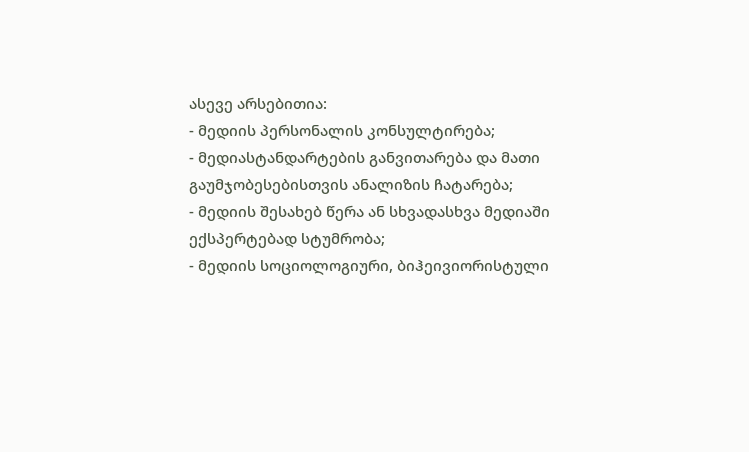ასევე არსებითია:
- მედიის პერსონალის კონსულტირება;
- მედიასტანდარტების განვითარება და მათი გაუმჯობესებისთვის ანალიზის ჩატარება;
- მედიის შესახებ წერა ან სხვადასხვა მედიაში ექსპერტებად სტუმრობა;
- მედიის სოციოლოგიური, ბიჰეივიორისტული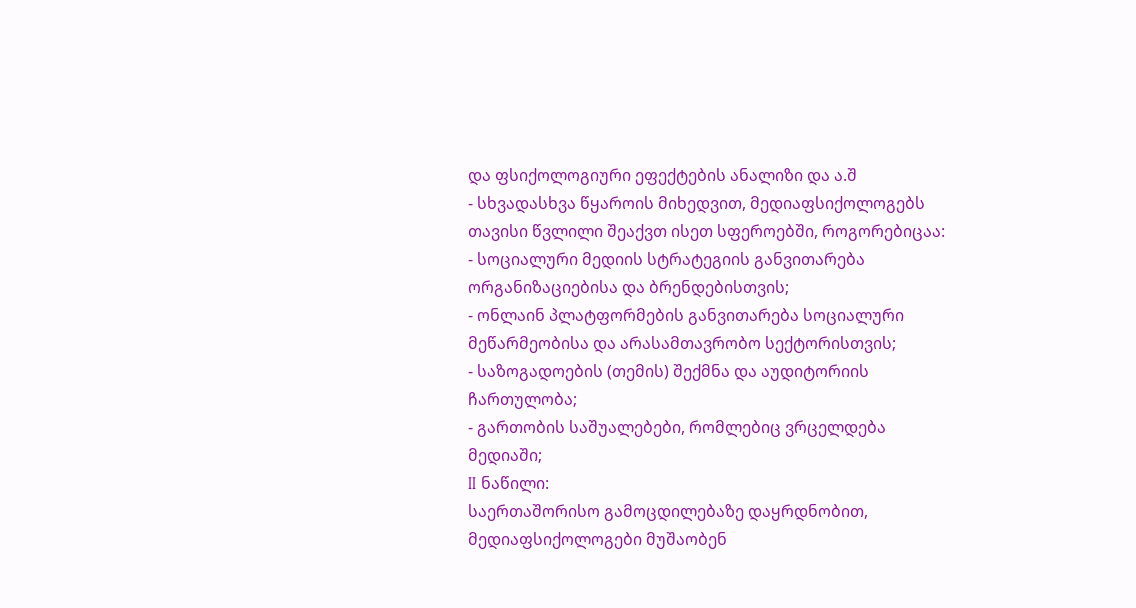და ფსიქოლოგიური ეფექტების ანალიზი და ა.შ
- სხვადასხვა წყაროის მიხედვით, მედიაფსიქოლოგებს თავისი წვლილი შეაქვთ ისეთ სფეროებში, როგორებიცაა:
- სოციალური მედიის სტრატეგიის განვითარება ორგანიზაციებისა და ბრენდებისთვის;
- ონლაინ პლატფორმების განვითარება სოციალური მეწარმეობისა და არასამთავრობო სექტორისთვის;
- საზოგადოების (თემის) შექმნა და აუდიტორიის ჩართულობა;
- გართობის საშუალებები, რომლებიც ვრცელდება მედიაში;
II ნაწილი:
საერთაშორისო გამოცდილებაზე დაყრდნობით, მედიაფსიქოლოგები მუშაობენ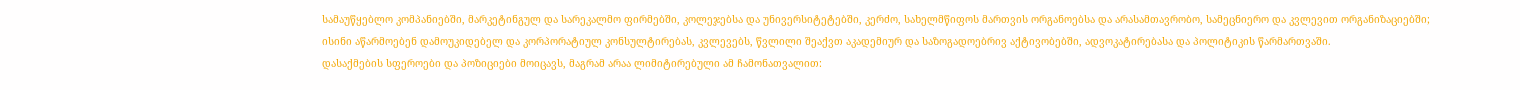სამაუწყებლო კომპანიებში, მარკეტინგულ და სარეკალმო ფირმებში, კოლეჯებსა და უნივერსიტეტებში, კერძო, სახელმწიფოს მართვის ორგანოებსა და არასამთავრობო, სამეცნიერო და კვლევით ორგანიზაციებში; ისინი აწარმოებენ დამოუკიდებელ და კორპორატიულ კონსულტირებას, კვლევებს, წვლილი შეაქვთ აკადემიურ და საზოგადოებრივ აქტივობებში, ადვოკატირებასა და პოლიტიკის წარმართვაში.
დასაქმების სფეროები და პოზიციები მოიცავს, მაგრამ არაა ლიმიტირებული ამ ჩამონათვალით: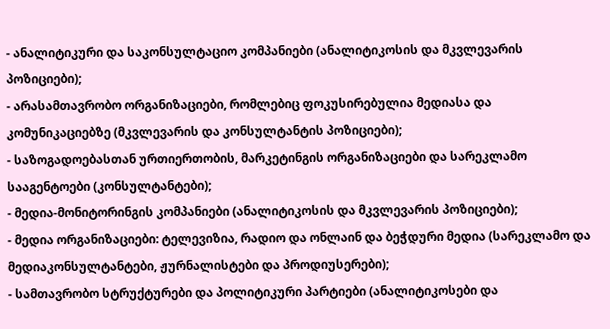- ანალიტიკური და საკონსულტაციო კომპანიები (ანალიტიკოსის და მკვლევარის პოზიციები);
- არასამთავრობო ორგანიზაციები, რომლებიც ფოკუსირებულია მედიასა და კომუნიკაციებზე (მკვლევარის და კონსულტანტის პოზიციები);
- საზოგადოებასთან ურთიერთობის, მარკეტინგის ორგანიზაციები და სარეკლამო სააგენტოები (კონსულტანტები);
- მედია-მონიტორინგის კომპანიები (ანალიტიკოსის და მკვლევარის პოზიციები);
- მედია ორგანიზაციები: ტელევიზია, რადიო და ონლაინ და ბეჭდური მედია (სარეკლამო და მედიაკონსულტანტები, ჟურნალისტები და პროდიუსერები);
- სამთავრობო სტრუქტურები და პოლიტიკური პარტიები (ანალიტიკოსები და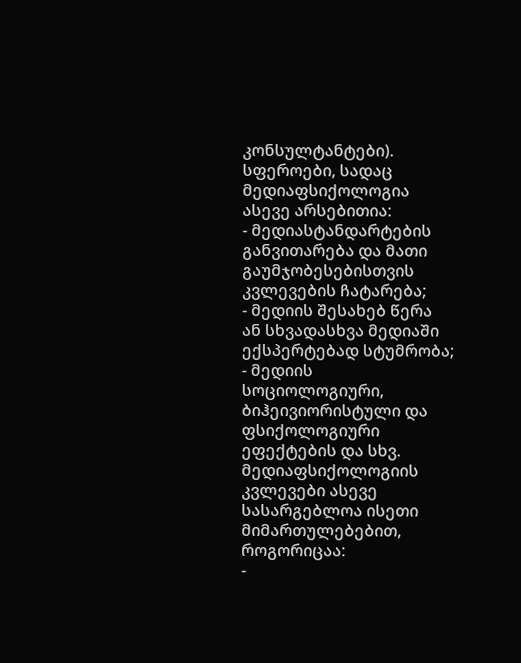კონსულტანტები).
სფეროები, სადაც მედიაფსიქოლოგია ასევე არსებითია:
- მედიასტანდარტების განვითარება და მათი გაუმჯობესებისთვის კვლევების ჩატარება;
- მედიის შესახებ წერა ან სხვადასხვა მედიაში ექსპერტებად სტუმრობა;
- მედიის სოციოლოგიური, ბიჰეივიორისტული და ფსიქოლოგიური ეფექტების და სხვ.
მედიაფსიქოლოგიის კვლევები ასევე სასარგებლოა ისეთი მიმართულებებით, როგორიცაა:
-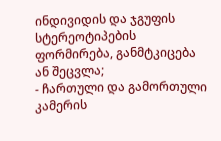ინდივიდის და ჯგუფის სტერეოტიპების ფორმირება, განმტკიცება ან შეცვლა;
- ჩართული და გამორთული კამერის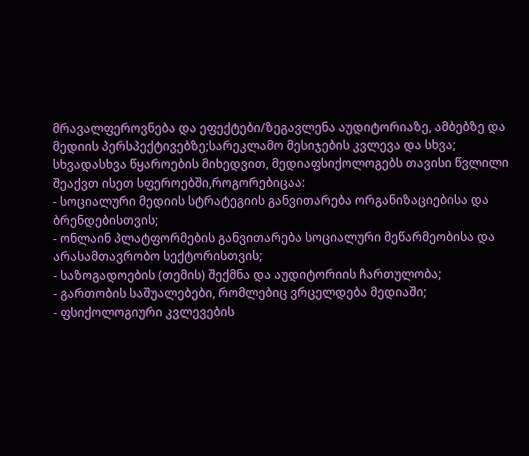მრავალფეროვნება და ეფექტები/ზეგავლენა აუდიტორიაზე, ამბებზე და მედიის პერსპექტივებზე;სარეკლამო მესიჯების კვლევა და სხვა;
სხვადასხვა წყაროების მიხედვით, მედიაფსიქოლოგებს თავისი წვლილი შეაქვთ ისეთ სფეროებში,როგორებიცაა:
- სოციალური მედიის სტრატეგიის განვითარება ორგანიზაციებისა და ბრენდებისთვის;
- ონლაინ პლატფორმების განვითარება სოციალური მეწარმეობისა და არასამთავრობო სექტორისთვის;
- საზოგადოების (თემის) შექმნა და აუდიტორიის ჩართულობა;
- გართობის საშუალებები, რომლებიც ვრცელდება მედიაში;
- ფსიქოლოგიური კვლევების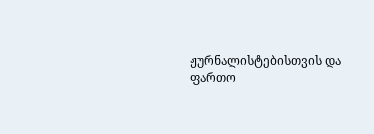ჟურნალისტებისთვის და ფართო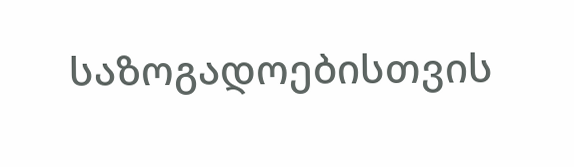საზოგადოებისთვის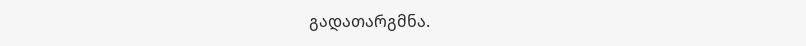გადათარგმნა.